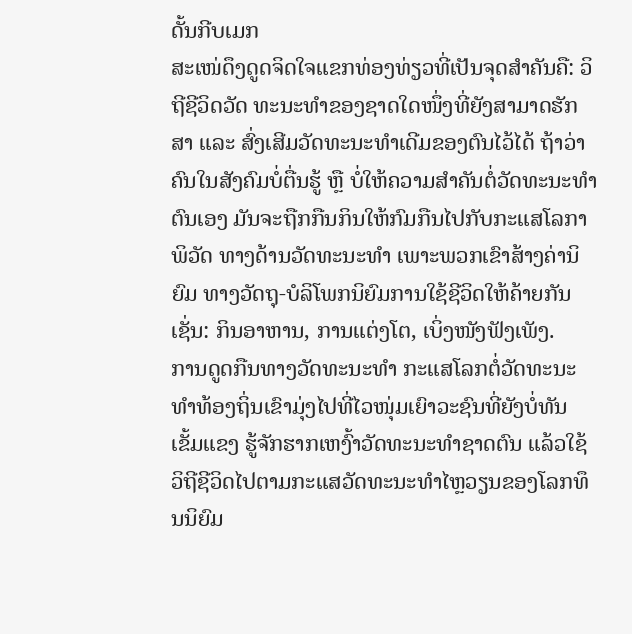ດັ້ນກີບເມກ
ສະເໜ່ດຶງດູດຈິດໃຈແຂກທ່ອງທ່ຽວທີ່ເປັນຈຸດສຳຄັນຄື: ວິຖີຊີວິດວັດ ທະນະທຳຂອງຊາດໃດໜຶ່ງທີ່ຍັງສາມາດຮັກສາ ແລະ ສົ່ງເສີມວັດທະນະທຳເດີມຂອງຕົນໄວ້ໄດ້ ຖ້າວ່າຄົນໃນສັງຄົມບໍ່ຕື່ນຮູ້ ຫຼື ບໍ່ໃຫ້ຄວາມສຳຄັນຕໍ່ວັດທະນະທຳຕົນເອງ ມັນຈະຖືກກືນກິນໃຫ້ກົມກືນໄປກັບກະແສໂລກາພິວັດ ທາງດ້ານວັດທະນະທຳ ເພາະພວກເຂົາສ້າງຄ່ານິຍົມ ທາງວັດຖຸ-ບໍລິໂພກນິຍົມການໃຊ້ຊີວິດໃຫ້ຄ້າຍກັນເຊັ່ນ: ກິນອາຫານ, ການແຕ່ງໂຕ, ເບິ່ງໜັງຟັງເພັງ.
ການດູດກືນທາງວັດທະນະທຳ ກະແສໂລກຕໍ່ວັດທະນະທຳທ້ອງຖິ່ນເຂົາມຸ່ງໄປທີ່ໄວໜຸ່ມເຍົາວະຊົນທີ່ຍັງບໍ່ທັນເຂັ້ມແຂງ ຮູ້ຈັກຮາກເຫງົ້າວັດທະນະທຳຊາດຕົນ ແລ້ວໃຊ້ວິຖີຊີວິດໄປຕາມກະແສວັດທະນະທຳໄຫຼວຽນຂອງໂລກທຶນນິຍົມ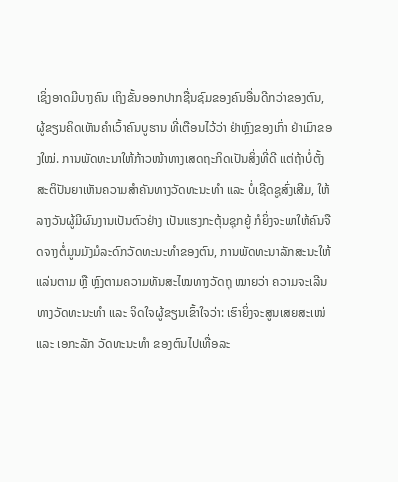ເຊິ່ງອາດມີບາງຄົນ ເຖິງຂັ້ນອອກປາກຊື່ນຊົມຂອງຄົນອື່ນດີກວ່າຂອງຕົນ, ຜູ້ຂຽນຄິດເຫັນຄຳເວົ້າຄົນບູຮານ ທີ່ເຕືອນໄວ້ວ່າ ຢ່າຫຼົງຂອງເກົ່າ ຢ່າເມົາຂອງໃໝ່. ການພັດທະນາໃຫ້ກ້າວໜ້າທາງເສດຖະກິດເປັນສິ່ງທີ່ດີ ແຕ່ຖ້າບໍ່ຕັ້ງສະຕິປັນຍາເຫັນຄວາມສຳຄັນທາງວັດທະນະທຳ ແລະ ບໍ່ເຊີດຊູສົ່ງເສີມ, ໃຫ້ລາງວັນຜູ້ມີຜົນງານເປັນຕົວຢ່າງ ເປັນແຮງກະຕຸ້ນຊຸກຍູ້ ກໍຍິ່ງຈະພາໃຫ້ຄົນຈືດຈາງຕໍ່ມູນມັງມໍລະດົກວັດທະນະທຳຂອງຕົນ, ການພັດທະນາລັກສະນະໃຫ້ແລ່ນຕາມ ຫຼື ຫຼົງຕາມຄວາມທັນສະໄໝທາງວັດຖຸ ໝາຍວ່າ ຄວາມຈະເລີນທາງວັດທະນະທຳ ແລະ ຈິດໃຈຜູ້ຂຽນເຂົ້າໃຈວ່າ: ເຮົາຍິ່ງຈະສູນເສຍສະເໜ່ ແລະ ເອກະລັກ ວັດທະນະທຳ ຂອງຕົນໄປເທື່ອລະ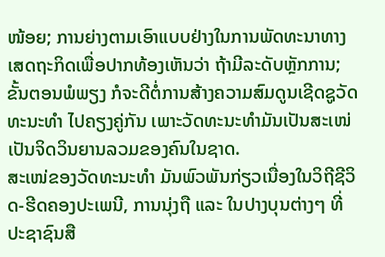ໜ້ອຍ; ການຍ່າງຕາມເອົາແບບຢ່າງໃນການພັດທະນາທາງເສດຖະກິດເພື່ອປາກທ້ອງເຫັນວ່າ ຖ້າມີລະດັບຫຼັກການ; ຂັ້ນຕອນພໍພຽງ ກໍຈະດີຕໍ່ການສ້າງຄວາມສົມດູນເຊີດຊູວັດທະນະທຳ ໄປຄຽງຄູ່ກັນ ເພາະວັດທະນະທຳມັນເປັນສະເໜ່ ເປັນຈິດວິນຍານລວມຂອງຄົນໃນຊາດ.
ສະເໜ່ຂອງວັດທະນະທຳ ມັນພົວພັນກ່ຽວເນື່ອງໃນວິຖີຊີວິດ-ຮີດຄອງປະເພນີ, ການນຸ່ງຖື ແລະ ໃນປາງບຸນຕ່າງໆ ທີ່ປະຊາຊົນສື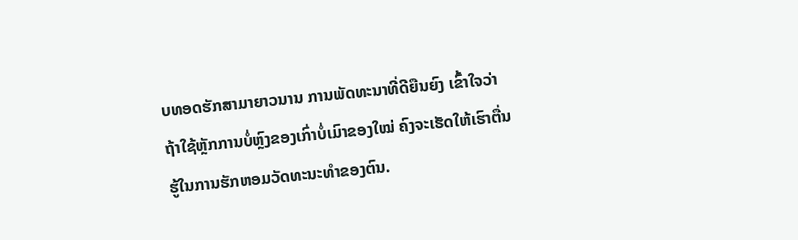ບທອດຮັກສາມາຍາວນານ ການພັດທະນາທີ່ດີຍືນຍົງ ເຂົ້າໃຈວ່າຖ້າໃຊ້ຫຼັກການບໍ່ຫຼົງຂອງເກົ່າບໍ່ເມົາຂອງໃໝ່ ຄົງຈະເຮັດໃຫ້ເຮົາຕື່ນຮູ້ໃນການຮັກຫອມວັດທະນະທຳຂອງຕົນ.